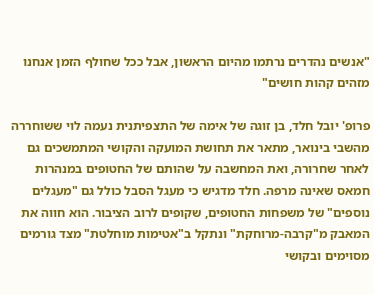"אנשים נהדרים נרתמו מהיום הראשון, אבל ככל שחולף הזמן אנחנו מזהים קהות חושים"

פרופ' יובל חלד, בן זוגה של אימה של התצפיתנית נעמה לוי ששוחררה מהשבי בינואר, מתאר את תחושת המועקה והקושי המתמשכים גם לאחר שחרורה, ואת המחשבה על שהותם של החטופים במנהרות חמאס שאינה מרפה. חלד מדגיש כי מעגל הסבל כולל גם "מעגלים נוספים" של משפחות החטופים, שקופים לרוב הציבור. הוא חווה את המאבק מ"קרבה-מרוחקת" ונתקל ב"אטימות מוחלטת" מצד גורמים מסוימים ובקושי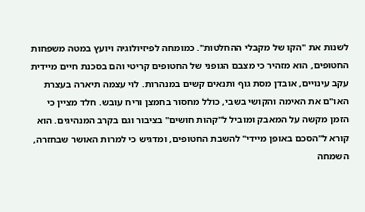לשנות את "הקו של מקבלי ההחלטות". כמומחה לפיזיולוגיה ויועץ במטה משפחות החטופים, הוא מזהיר כי מצבם הגופני של החטופים קריטי והם בסכנת חיים מיידית עקב עינויים, אובדן מסת גוף ותנאים קשים במנהרות. לוי עצמה תיארה בעצרת האו"ם את האימה והקושי בשבי, כולל מחסור בחמצן וריח עובש. חלד מציין כי הזמן מקשה על המאבק ומוביל ל"קהות חושים" בציבור וגם בקרב המנהיגים. הוא קורא ל"הסכם באופן מיידי" להשבת החטופים, ומדגיש כי למרות האושר שבחזרה, השמחה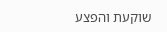שוקעת והפצע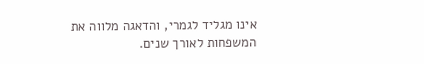אינו מגליד לגמרי, והדאגה מלווה את המשפחות לאורך שנים.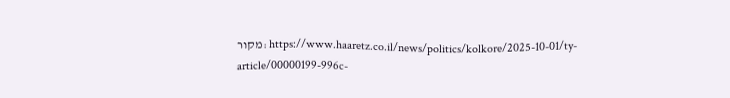מקור: https://www.haaretz.co.il/news/politics/kolkore/2025-10-01/ty-article/00000199-996c-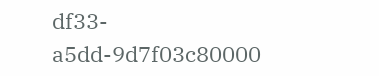df33-a5dd-9d7f03c80000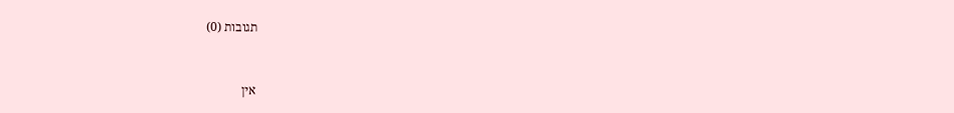תגובות (0)


אין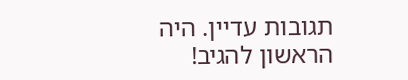תגובות עדיין. היה הראשון להגיב!